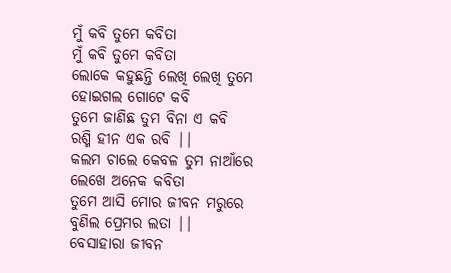ମୁଁ କବି ତୁମେ କବିତା
ମୁଁ କବି ତୁମେ କବିତା
ଲୋକେ କହୁଛନ୍ତି ଲେଖି ଲେଖି ତୁମେ
ହୋଇଗଲ ଗୋଟେ କବି
ତୁମେ ଜାଣିଛ ତୁମ ବିନା ଏ କବି
ରଶ୍ମି ହୀନ ଏକ ରବି ||
କଲମ ଚାଲେ କେବଳ ତୁମ ନାଆଁରେ
ଲେଖେ ଅନେକ କବିତା
ତୁମେ ଆସି ମୋର ଜୀବନ ମରୁରେ
ବୁଣିଲ ପ୍ରେମର ଲତା ||
ବେସାହାରା ଜୀବନ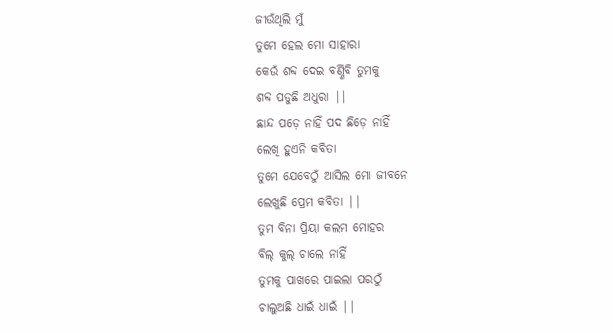ଜୀଉଁଥିଲି ମୁଁ
ତୁମେ ହେଲ ମୋ ସାହାରା
କେଉଁ ଶବ୍ଦ ଦେଇ ବର୍ଣ୍ଣିବି ତୁମକୁ
ଶବ୍ଦ ପଡୁଛି ଅଧୁରା ||
ଛାନ୍ଦ ପଡ଼େ ନାହିଁ ପଦ ଛିଡ଼େ ନାହିଁ
ଲେଖି ହୁଏନି କବିତା
ତୁମେ ଯେବେଠୁଁ ଆସିଲ ମୋ ଜୀବନେ
ଲେଖୁଛି ପ୍ରେମ କବିତା ||
ତୁମ ବିନା ପ୍ରିୟା କଲମ ମୋହର
ବିଲ୍ କୁଲ୍ ଚାଲେ ନାହିଁ
ତୁମକୁ ପାଖରେ ପାଇଲା ପରଠୁଁ
ଚାଲୁଅଛି ଧାଇଁ ଧାଇଁ ||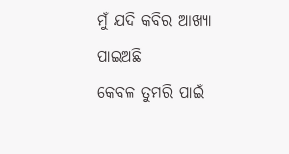ମୁଁ ଯଦି କବିର ଆଖ୍ୟା ପାଇଅଛି
କେବଳ ତୁମରି ପାଇଁ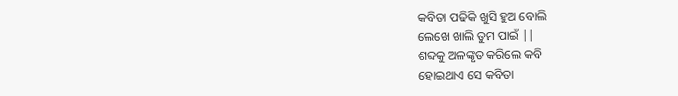କବିତା ପଢିକି ଖୁସି ହୁଅ ବୋଲି
ଲେଖେ ଖାଲି ତୁମ ପାଇଁ ||
ଶବ୍ଦକୁ ଅଳଙ୍କୃତ କରିଲେ କବି
ହୋଇଥାଏ ସେ କବିତା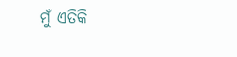ମୁଁ ଏତିକି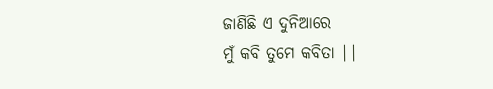ଜାଣିଛି ଏ ଦୁନିଆରେ
ମୁଁ କବି ତୁମେ କବିତା ||